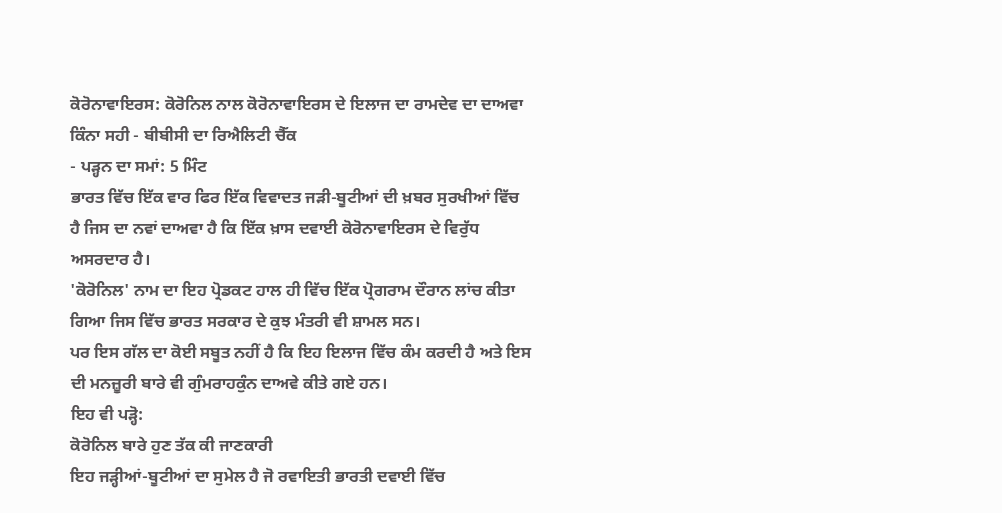ਕੋਰੋਨਾਵਾਇਰਸ: ਕੋਰੋਨਿਲ ਨਾਲ ਕੋਰੋਨਾਵਾਇਰਸ ਦੇ ਇਲਾਜ ਦਾ ਰਾਮਦੇਵ ਦਾ ਦਾਅਵਾ ਕਿੰਨਾ ਸਹੀ - ਬੀਬੀਸੀ ਦਾ ਰਿਐਲਿਟੀ ਚੈੱਕ
- ਪੜ੍ਹਨ ਦਾ ਸਮਾਂ: 5 ਮਿੰਟ
ਭਾਰਤ ਵਿੱਚ ਇੱਕ ਵਾਰ ਫਿਰ ਇੱਕ ਵਿਵਾਦਤ ਜੜੀ-ਬੂਟੀਆਂ ਦੀ ਖ਼ਬਰ ਸੁਰਖੀਆਂ ਵਿੱਚ ਹੈ ਜਿਸ ਦਾ ਨਵਾਂ ਦਾਅਵਾ ਹੈ ਕਿ ਇੱਕ ਖ਼ਾਸ ਦਵਾਈ ਕੋਰੋਨਾਵਾਇਰਸ ਦੇ ਵਿਰੁੱਧ ਅਸਰਦਾਰ ਹੈ।
'ਕੋਰੋਨਿਲ' ਨਾਮ ਦਾ ਇਹ ਪ੍ਰੋਡਕਟ ਹਾਲ ਹੀ ਵਿੱਚ ਇੱਕ ਪ੍ਰੋਗਰਾਮ ਦੌਰਾਨ ਲਾਂਚ ਕੀਤਾ ਗਿਆ ਜਿਸ ਵਿੱਚ ਭਾਰਤ ਸਰਕਾਰ ਦੇ ਕੁਝ ਮੰਤਰੀ ਵੀ ਸ਼ਾਮਲ ਸਨ।
ਪਰ ਇਸ ਗੱਲ ਦਾ ਕੋਈ ਸਬੂਤ ਨਹੀਂ ਹੈ ਕਿ ਇਹ ਇਲਾਜ ਵਿੱਚ ਕੰਮ ਕਰਦੀ ਹੈ ਅਤੇ ਇਸ ਦੀ ਮਨਜ਼ੂਰੀ ਬਾਰੇ ਵੀ ਗੁੰਮਰਾਹਕੁੰਨ ਦਾਅਵੇ ਕੀਤੇ ਗਏ ਹਨ।
ਇਹ ਵੀ ਪੜ੍ਹੋ:
ਕੋਰੋਨਿਲ ਬਾਰੇ ਹੁਣ ਤੱਕ ਕੀ ਜਾਣਕਾਰੀ
ਇਹ ਜੜ੍ਹੀਆਂ-ਬੂਟੀਆਂ ਦਾ ਸੁਮੇਲ ਹੈ ਜੋ ਰਵਾਇਤੀ ਭਾਰਤੀ ਦਵਾਈ ਵਿੱਚ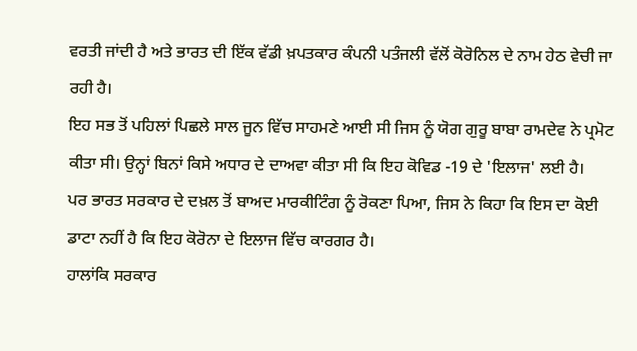ਵਰਤੀ ਜਾਂਦੀ ਹੈ ਅਤੇ ਭਾਰਤ ਦੀ ਇੱਕ ਵੱਡੀ ਖ਼ਪਤਕਾਰ ਕੰਪਨੀ ਪਤੰਜਲੀ ਵੱਲੋਂ ਕੋਰੋਨਿਲ ਦੇ ਨਾਮ ਹੇਠ ਵੇਚੀ ਜਾ ਰਹੀ ਹੈ।
ਇਹ ਸਭ ਤੋਂ ਪਹਿਲਾਂ ਪਿਛਲੇ ਸਾਲ ਜੂਨ ਵਿੱਚ ਸਾਹਮਣੇ ਆਈ ਸੀ ਜਿਸ ਨੂੰ ਯੋਗ ਗੁਰੂ ਬਾਬਾ ਰਾਮਦੇਵ ਨੇ ਪ੍ਰਮੋਟ ਕੀਤਾ ਸੀ। ਉਨ੍ਹਾਂ ਬਿਨਾਂ ਕਿਸੇ ਅਧਾਰ ਦੇ ਦਾਅਵਾ ਕੀਤਾ ਸੀ ਕਿ ਇਹ ਕੋਵਿਡ -19 ਦੇ 'ਇਲਾਜ' ਲਈ ਹੈ।
ਪਰ ਭਾਰਤ ਸਰਕਾਰ ਦੇ ਦਖ਼ਲ ਤੋਂ ਬਾਅਦ ਮਾਰਕੀਟਿੰਗ ਨੂੰ ਰੋਕਣਾ ਪਿਆ, ਜਿਸ ਨੇ ਕਿਹਾ ਕਿ ਇਸ ਦਾ ਕੋਈ ਡਾਟਾ ਨਹੀਂ ਹੈ ਕਿ ਇਹ ਕੋਰੋਨਾ ਦੇ ਇਲਾਜ ਵਿੱਚ ਕਾਰਗਰ ਹੈ।
ਹਾਲਾਂਕਿ ਸਰਕਾਰ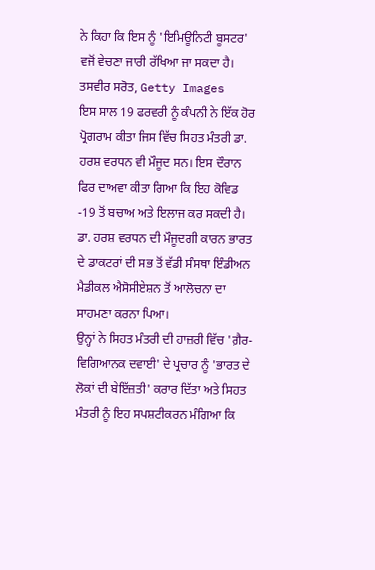ਨੇ ਕਿਹਾ ਕਿ ਇਸ ਨੂੰ 'ਇਮਿਊਨਿਟੀ ਬੂਸਟਰ' ਵਜੋਂ ਵੇਚਣਾ ਜਾਰੀ ਰੱਖਿਆ ਜਾ ਸਕਦਾ ਹੈ।
ਤਸਵੀਰ ਸਰੋਤ, Getty Images
ਇਸ ਸਾਲ 19 ਫਰਵਰੀ ਨੂੰ ਕੰਪਨੀ ਨੇ ਇੱਕ ਹੋਰ ਪ੍ਰੋਗਰਾਮ ਕੀਤਾ ਜਿਸ ਵਿੱਚ ਸਿਹਤ ਮੰਤਰੀ ਡਾ. ਹਰਸ਼ ਵਰਧਨ ਵੀ ਮੌਜੂਦ ਸਨ। ਇਸ ਦੌਰਾਨ ਫਿਰ ਦਾਅਵਾ ਕੀਤਾ ਗਿਆ ਕਿ ਇਹ ਕੋਵਿਡ -19 ਤੋਂ ਬਚਾਅ ਅਤੇ ਇਲਾਜ ਕਰ ਸਕਦੀ ਹੈ।
ਡਾ. ਹਰਸ਼ ਵਰਧਨ ਦੀ ਮੌਜੂਦਗੀ ਕਾਰਨ ਭਾਰਤ ਦੇ ਡਾਕਟਰਾਂ ਦੀ ਸਭ ਤੋਂ ਵੱਡੀ ਸੰਸਥਾ ਇੰਡੀਅਨ ਮੈਡੀਕਲ ਐਸੋਸੀਏਸ਼ਨ ਤੋਂ ਆਲੋਚਨਾ ਦਾ ਸਾਹਮਣਾ ਕਰਨਾ ਪਿਆ।
ਉਨ੍ਹਾਂ ਨੇ ਸਿਹਤ ਮੰਤਰੀ ਦੀ ਹਾਜ਼ਰੀ ਵਿੱਚ 'ਗ਼ੈਰ-ਵਿਗਿਆਨਕ ਦਵਾਈ' ਦੇ ਪ੍ਰਚਾਰ ਨੂੰ 'ਭਾਰਤ ਦੇ ਲੋਕਾਂ ਦੀ ਬੇਇੱਜ਼ਤੀ' ਕਰਾਰ ਦਿੱਤਾ ਅਤੇ ਸਿਹਤ ਮੰਤਰੀ ਨੂੰ ਇਹ ਸਪਸ਼ਟੀਕਰਨ ਮੰਗਿਆ ਕਿ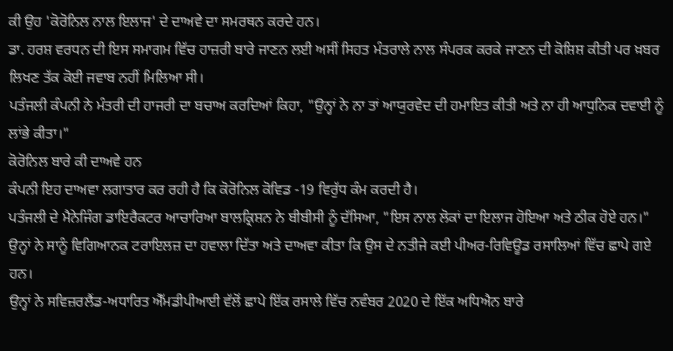ਕੀ ਉਹ 'ਕੋਰੋਨਿਲ ਨਾਲ ਇਲਾਜ' ਦੇ ਦਾਅਵੇ ਦਾ ਸਮਰਥਨ ਕਰਦੇ ਹਨ।
ਡਾ. ਹਰਸ਼ ਵਰਧਨ ਦੀ ਇਸ ਸਮਾਗਮ ਵਿੱਚ ਹਾਜ਼ਰੀ ਬਾਰੇ ਜਾਣਨ ਲਈ ਅਸੀਂ ਸਿਹਤ ਮੰਤਰਾਲੇ ਨਾਲ ਸੰਪਰਕ ਕਰਕੇ ਜਾਣਨ ਦੀ ਕੋਸ਼ਿਸ਼ ਕੀਤੀ ਪਰ ਖ਼ਬਰ ਲਿਖਣ ਤੱਕ ਕੋਈ ਜਵਾਬ ਨਹੀਂ ਮਿਲਿਆ ਸੀ।
ਪਤੰਜਲੀ ਕੰਪਨੀ ਨੇ ਮੰਤਰੀ ਦੀ ਹਾਜਰੀ ਦਾ ਬਚਾਅ ਕਰਦਿਆਂ ਕਿਹਾ, "ਉਨ੍ਹਾਂ ਨੇ ਨਾ ਤਾਂ ਆਯੁਰਵੇਦ ਦੀ ਹਮਾਇਤ ਕੀਤੀ ਅਤੇ ਨਾ ਹੀ ਆਧੁਨਿਕ ਦਵਾਈ ਨੂੰ ਲਾਂਭੇ ਕੀਤਾ।"
ਕੋਰੋਨਿਲ ਬਾਰੇ ਕੀ ਦਾਅਵੇ ਹਨ
ਕੰਪਨੀ ਇਹ ਦਾਅਵਾ ਲਗਾਤਾਰ ਕਰ ਰਹੀ ਹੈ ਕਿ ਕੋਰੋਨਿਲ ਕੋਵਿਡ -19 ਵਿਰੁੱਧ ਕੰਮ ਕਰਦੀ ਹੈ।
ਪਤੰਜਲੀ ਦੇ ਮੈਨੇਜਿੰਗ ਡਾਇਰੈਕਟਰ ਆਚਾਰਿਆ ਬਾਲਕ੍ਰਿਸ਼ਨ ਨੇ ਬੀਬੀਸੀ ਨੂੰ ਦੱਸਿਆ, "ਇਸ ਨਾਲ ਲੋਕਾਂ ਦਾ ਇਲਾਜ ਹੋਇਆ ਅਤੇ ਠੀਕ ਹੋਏ ਹਨ।"
ਉਨ੍ਹਾਂ ਨੇ ਸਾਨੂੰ ਵਿਗਿਆਨਕ ਟਰਾਇਲਜ਼ ਦਾ ਹਵਾਲਾ ਦਿੱਤਾ ਅਤੇ ਦਾਅਵਾ ਕੀਤਾ ਕਿ ਉਸ ਦੇ ਨਤੀਜੇ ਕਈ ਪੀਅਰ-ਰਿਵਿਊਡ ਰਸਾਲਿਆਂ ਵਿੱਚ ਛਾਪੇ ਗਏ ਹਨ।
ਉਨ੍ਹਾਂ ਨੇ ਸਵਿਜ਼ਰਲੈਂਡ-ਅਧਾਰਿਤ ਐੱਮਡੀਪੀਆਈ ਵੱਲੋਂ ਛਾਪੇ ਇੱਕ ਰਸਾਲੇ ਵਿੱਚ ਨਵੰਬਰ 2020 ਦੇ ਇੱਕ ਅਧਿਐਨ ਬਾਰੇ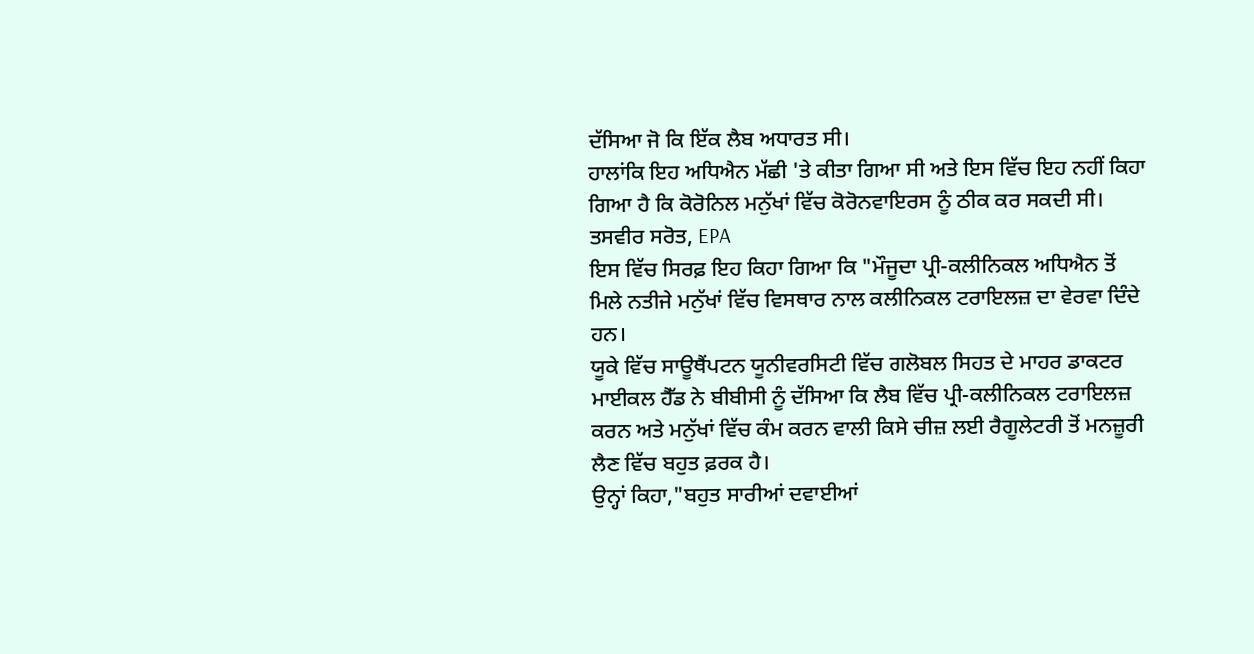ਦੱਸਿਆ ਜੋ ਕਿ ਇੱਕ ਲੈਬ ਅਧਾਰਤ ਸੀ।
ਹਾਲਾਂਕਿ ਇਹ ਅਧਿਐਨ ਮੱਛੀ 'ਤੇ ਕੀਤਾ ਗਿਆ ਸੀ ਅਤੇ ਇਸ ਵਿੱਚ ਇਹ ਨਹੀਂ ਕਿਹਾ ਗਿਆ ਹੈ ਕਿ ਕੋਰੋਨਿਲ ਮਨੁੱਖਾਂ ਵਿੱਚ ਕੋਰੋਨਵਾਇਰਸ ਨੂੰ ਠੀਕ ਕਰ ਸਕਦੀ ਸੀ।
ਤਸਵੀਰ ਸਰੋਤ, EPA
ਇਸ ਵਿੱਚ ਸਿਰਫ਼ ਇਹ ਕਿਹਾ ਗਿਆ ਕਿ "ਮੌਜੂਦਾ ਪ੍ਰੀ-ਕਲੀਨਿਕਲ ਅਧਿਐਨ ਤੋਂ ਮਿਲੇ ਨਤੀਜੇ ਮਨੁੱਖਾਂ ਵਿੱਚ ਵਿਸਥਾਰ ਨਾਲ ਕਲੀਨਿਕਲ ਟਰਾਇਲਜ਼ ਦਾ ਵੇਰਵਾ ਦਿੰਦੇ ਹਨ।
ਯੂਕੇ ਵਿੱਚ ਸਾਊਥੈਂਪਟਨ ਯੂਨੀਵਰਸਿਟੀ ਵਿੱਚ ਗਲੋਬਲ ਸਿਹਤ ਦੇ ਮਾਹਰ ਡਾਕਟਰ ਮਾਈਕਲ ਹੈੱਡ ਨੇ ਬੀਬੀਸੀ ਨੂੰ ਦੱਸਿਆ ਕਿ ਲੈਬ ਵਿੱਚ ਪ੍ਰੀ-ਕਲੀਨਿਕਲ ਟਰਾਇਲਜ਼ ਕਰਨ ਅਤੇ ਮਨੁੱਖਾਂ ਵਿੱਚ ਕੰਮ ਕਰਨ ਵਾਲੀ ਕਿਸੇ ਚੀਜ਼ ਲਈ ਰੈਗੂਲੇਟਰੀ ਤੋਂ ਮਨਜ਼ੂਰੀ ਲੈਣ ਵਿੱਚ ਬਹੁਤ ਫ਼ਰਕ ਹੈ।
ਉਨ੍ਹਾਂ ਕਿਹਾ,"ਬਹੁਤ ਸਾਰੀਆਂ ਦਵਾਈਆਂ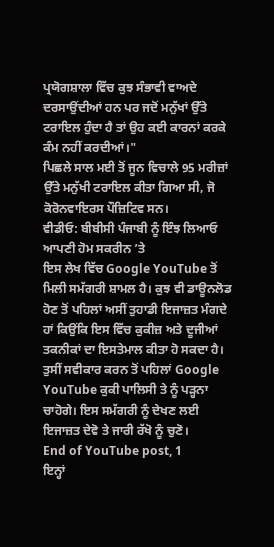ਪ੍ਰਯੋਗਸ਼ਾਲਾ ਵਿੱਚ ਕੁਝ ਸੰਭਾਵੀ ਵਾਅਦੇ ਦਰਸਾਉਂਦੀਆਂ ਹਨ ਪਰ ਜਦੋਂ ਮਨੁੱਖਾਂ ਉੱਤੇ ਟਰਾਇਲ ਹੁੰਦਾ ਹੈ ਤਾਂ ਉਹ ਕਈ ਕਾਰਨਾਂ ਕਰਕੇ ਕੰਮ ਨਹੀਂ ਕਰਦੀਆਂ।"
ਪਿਛਲੇ ਸਾਲ ਮਈ ਤੋਂ ਜੂਨ ਵਿਚਾਲੇ 95 ਮਰੀਜ਼ਾਂ ਉੱਤੇ ਮਨੁੱਖੀ ਟਰਾਇਲ ਕੀਤਾ ਗਿਆ ਸੀ, ਜੋ ਕੋਰੋਨਵਾਇਰਸ ਪੌਜ਼ਿਟਿਵ ਸਨ।
ਵੀਡੀਓ: ਬੀਬੀਸੀ ਪੰਜਾਬੀ ਨੂੰ ਇੰਝ ਲਿਆਓ ਆਪਣੀ ਹੋਮ ਸਕਰੀਨ ’ਤੇ
ਇਸ ਲੇਖ ਵਿੱਚ Google YouTube ਤੋਂ ਮਿਲੀ ਸਮੱਗਰੀ ਸ਼ਾਮਲ ਹੈ। ਕੁਝ ਵੀ ਡਾਊਨਲੋਡ ਹੋਣ ਤੋਂ ਪਹਿਲਾਂ ਅਸੀਂ ਤੁਹਾਡੀ ਇਜਾਜ਼ਤ ਮੰਗਦੇ ਹਾਂ ਕਿਉਂਕਿ ਇਸ ਵਿੱਚ ਕੁਕੀਜ਼ ਅਤੇ ਦੂਜੀਆਂ ਤਕਨੀਕਾਂ ਦਾ ਇਸਤੇਮਾਲ ਕੀਤਾ ਹੋ ਸਕਦਾ ਹੈ। ਤੁਸੀਂ ਸਵੀਕਾਰ ਕਰਨ ਤੋਂ ਪਹਿਲਾਂ Google YouTube ਕੁਕੀ ਪਾਲਿਸੀ ਤੇ ਨੂੰ ਪੜ੍ਹਨਾ ਚਾਹੋਗੇ। ਇਸ ਸਮੱਗਰੀ ਨੂੰ ਦੇਖਣ ਲਈ ਇਜਾਜ਼ਤ ਦੇਵੋ ਤੇ ਜਾਰੀ ਰੱਖੋ ਨੂੰ ਚੁਣੋ।
End of YouTube post, 1
ਇਨ੍ਹਾਂ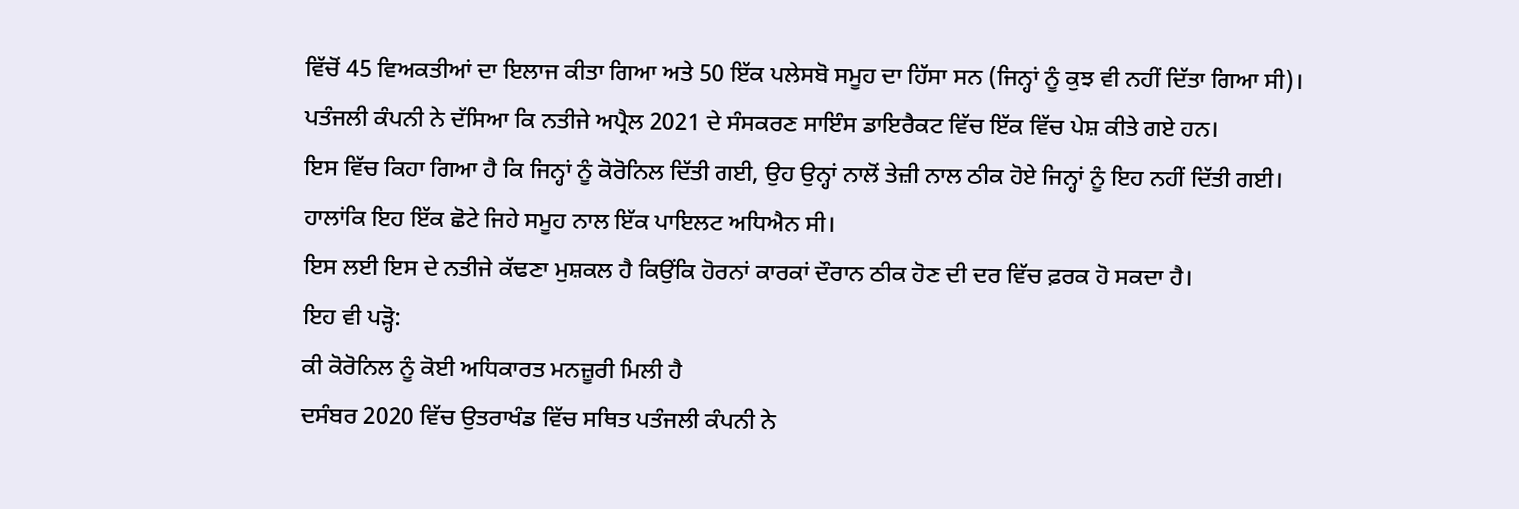ਵਿੱਚੋਂ 45 ਵਿਅਕਤੀਆਂ ਦਾ ਇਲਾਜ ਕੀਤਾ ਗਿਆ ਅਤੇ 50 ਇੱਕ ਪਲੇਸਬੋ ਸਮੂਹ ਦਾ ਹਿੱਸਾ ਸਨ (ਜਿਨ੍ਹਾਂ ਨੂੰ ਕੁਝ ਵੀ ਨਹੀਂ ਦਿੱਤਾ ਗਿਆ ਸੀ)।
ਪਤੰਜਲੀ ਕੰਪਨੀ ਨੇ ਦੱਸਿਆ ਕਿ ਨਤੀਜੇ ਅਪ੍ਰੈਲ 2021 ਦੇ ਸੰਸਕਰਣ ਸਾਇੰਸ ਡਾਇਰੈਕਟ ਵਿੱਚ ਇੱਕ ਵਿੱਚ ਪੇਸ਼ ਕੀਤੇ ਗਏ ਹਨ।
ਇਸ ਵਿੱਚ ਕਿਹਾ ਗਿਆ ਹੈ ਕਿ ਜਿਨ੍ਹਾਂ ਨੂੰ ਕੋਰੋਨਿਲ ਦਿੱਤੀ ਗਈ, ਉਹ ਉਨ੍ਹਾਂ ਨਾਲੋਂ ਤੇਜ਼ੀ ਨਾਲ ਠੀਕ ਹੋਏ ਜਿਨ੍ਹਾਂ ਨੂੰ ਇਹ ਨਹੀਂ ਦਿੱਤੀ ਗਈ।
ਹਾਲਾਂਕਿ ਇਹ ਇੱਕ ਛੋਟੇ ਜਿਹੇ ਸਮੂਹ ਨਾਲ ਇੱਕ ਪਾਇਲਟ ਅਧਿਐਨ ਸੀ।
ਇਸ ਲਈ ਇਸ ਦੇ ਨਤੀਜੇ ਕੱਢਣਾ ਮੁਸ਼ਕਲ ਹੈ ਕਿਉਂਕਿ ਹੋਰਨਾਂ ਕਾਰਕਾਂ ਦੌਰਾਨ ਠੀਕ ਹੋਣ ਦੀ ਦਰ ਵਿੱਚ ਫ਼ਰਕ ਹੋ ਸਕਦਾ ਹੈ।
ਇਹ ਵੀ ਪੜ੍ਹੋ:
ਕੀ ਕੋਰੋਨਿਲ ਨੂੰ ਕੋਈ ਅਧਿਕਾਰਤ ਮਨਜ਼ੂਰੀ ਮਿਲੀ ਹੈ
ਦਸੰਬਰ 2020 ਵਿੱਚ ਉਤਰਾਖੰਡ ਵਿੱਚ ਸਥਿਤ ਪਤੰਜਲੀ ਕੰਪਨੀ ਨੇ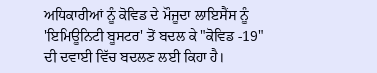ਅਧਿਕਾਰੀਆਂ ਨੂੰ ਕੋਵਿਡ ਦੇ ਮੌਜੂਦਾ ਲਾਇਸੈਂਸ ਨੂੰ 'ਇਮਿਊਨਿਟੀ ਬੂਸਟਰ' ਤੋਂ ਬਦਲ ਕੇ "ਕੋਵਿਡ -19" ਦੀ ਦਵਾਈ ਵਿੱਚ ਬਦਲਣ ਲਈ ਕਿਹਾ ਹੈ।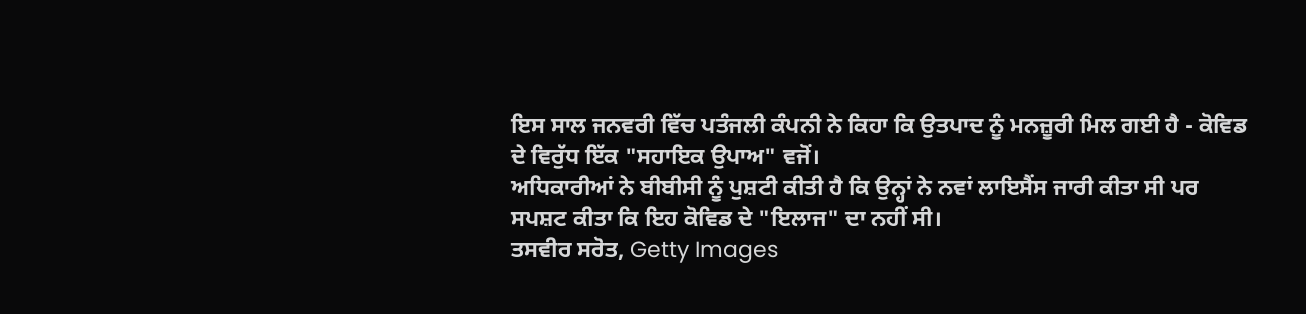ਇਸ ਸਾਲ ਜਨਵਰੀ ਵਿੱਚ ਪਤੰਜਲੀ ਕੰਪਨੀ ਨੇ ਕਿਹਾ ਕਿ ਉਤਪਾਦ ਨੂੰ ਮਨਜ਼ੂਰੀ ਮਿਲ ਗਈ ਹੈ - ਕੋਵਿਡ ਦੇ ਵਿਰੁੱਧ ਇੱਕ "ਸਹਾਇਕ ਉਪਾਅ" ਵਜੋਂ।
ਅਧਿਕਾਰੀਆਂ ਨੇ ਬੀਬੀਸੀ ਨੂੰ ਪੁਸ਼ਟੀ ਕੀਤੀ ਹੈ ਕਿ ਉਨ੍ਹਾਂ ਨੇ ਨਵਾਂ ਲਾਇਸੈਂਸ ਜਾਰੀ ਕੀਤਾ ਸੀ ਪਰ ਸਪਸ਼ਟ ਕੀਤਾ ਕਿ ਇਹ ਕੋਵਿਡ ਦੇ "ਇਲਾਜ" ਦਾ ਨਹੀਂ ਸੀ।
ਤਸਵੀਰ ਸਰੋਤ, Getty Images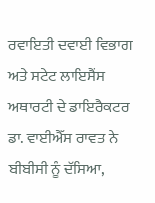ਰਵਾਇਤੀ ਦਵਾਈ ਵਿਭਾਗ ਅਤੇ ਸਟੇਟ ਲਾਇਸੈਂਸ ਅਥਾਰਟੀ ਦੇ ਡਾਇਰੈਕਟਰ ਡਾ. ਵਾਈਐੱਸ ਰਾਵਤ ਨੇ ਬੀਬੀਸੀ ਨੂੰ ਦੱਸਿਆ,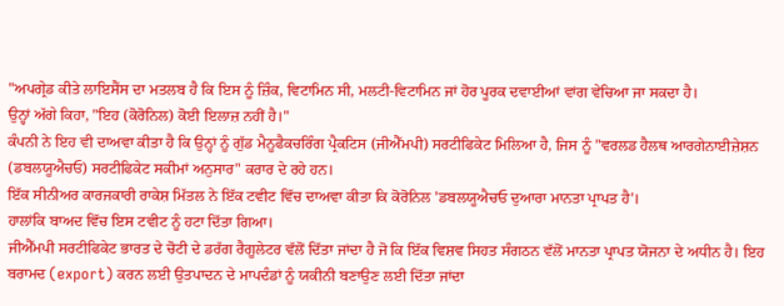"ਅਪਗ੍ਰੇਡ ਕੀਤੇ ਲਾਇਸੈਂਸ ਦਾ ਮਤਲਬ ਹੈ ਕਿ ਇਸ ਨੂੰ ਜ਼ਿੰਕ, ਵਿਟਾਮਿਨ ਸੀ, ਮਲਟੀ-ਵਿਟਾਮਿਨ ਜਾਂ ਹੋਰ ਪੂਰਕ ਦਵਾਈਆਂ ਵਾਂਗ ਵੇਚਿਆ ਜਾ ਸਕਦਾ ਹੈ।
ਉਨ੍ਹਾਂ ਅੱਗੇ ਕਿਹਾ, "ਇਹ (ਕੋਰੋਨਿਲ) ਕੋਈ ਇਲਾਜ਼ ਨਹੀਂ ਹੈ।"
ਕੰਪਨੀ ਨੇ ਇਹ ਵੀ ਦਾਅਵਾ ਕੀਤਾ ਹੈ ਕਿ ਉਨ੍ਹਾਂ ਨੂੰ ਗੁੱਡ ਮੈਨੂਫੈਕਚਰਿੰਗ ਪ੍ਰੈਕਟਿਸ (ਜੀਐੱਮਪੀ) ਸਰਟੀਫਿਕੇਟ ਮਿਲਿਆ ਹੈ, ਜਿਸ ਨੂੰ "ਵਰਲਡ ਹੈਲਥ ਆਰਗੇਨਾਈਜ਼ੇਸ਼ਨ (ਡਬਲਯੂਐਚਓ) ਸਰਟੀਫਿਕੇਟ ਸਕੀਮਾਂ ਅਨੁਸਾਰ" ਕਰਾਰ ਦੇ ਰਹੇ ਹਨ।
ਇੱਕ ਸੀਨੀਅਰ ਕਾਰਜਕਾਰੀ ਰਾਕੇਸ਼ ਮਿੱਤਲ ਨੇ ਇੱਕ ਟਵੀਟ ਵਿੱਚ ਦਾਅਵਾ ਕੀਤਾ ਕਿ ਕੋਰੋਨਿਲ 'ਡਬਲਯੂਐਚਓ ਦੁਆਰਾ ਮਾਨਤਾ ਪ੍ਰਾਪਤ ਹੈ'।
ਹਾਲਾਂਕਿ ਬਾਅਦ ਵਿੱਚ ਇਸ ਟਵੀਟ ਨੂੰ ਹਟਾ ਦਿੱਤਾ ਗਿਆ।
ਜੀਐੱਮਪੀ ਸਰਟੀਫਿਕੇਟ ਭਾਰਤ ਦੇ ਚੋਟੀ ਦੇ ਡਰੱਗ ਰੈਗੂਲੇਟਰ ਵੱਲੋਂ ਦਿੱਤਾ ਜਾਂਦਾ ਹੈ ਜੋ ਕਿ ਇੱਕ ਵਿਸ਼ਵ ਸਿਹਤ ਸੰਗਠਨ ਵੱਲੋਂ ਮਾਨਤਾ ਪ੍ਰਾਪਤ ਯੋਜਨਾ ਦੇ ਅਧੀਨ ਹੈ। ਇਹ ਬਰਾਮਦ (export) ਕਰਨ ਲਈ ਉਤਪਾਦਨ ਦੇ ਮਾਪਦੰਡਾਂ ਨੂੰ ਯਕੀਨੀ ਬਣਾਉਣ ਲਈ ਦਿੱਤਾ ਜਾਂਦਾ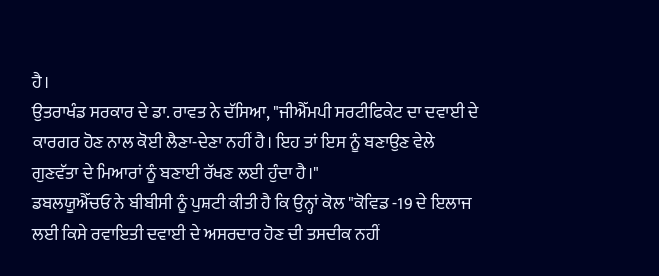ਹੈ।
ਉਤਰਾਖੰਡ ਸਰਕਾਰ ਦੇ ਡਾ. ਰਾਵਤ ਨੇ ਦੱਸਿਆ, "ਜੀਐੱਮਪੀ ਸਰਟੀਫਿਕੇਟ ਦਾ ਦਵਾਈ ਦੇ ਕਾਰਗਰ ਹੋਣ ਨਾਲ ਕੋਈ ਲੈਣਾ-ਦੇਣਾ ਨਹੀਂ ਹੈ। ਇਹ ਤਾਂ ਇਸ ਨੂੰ ਬਣਾਉਣ ਵੇਲੇ ਗੁਣਵੱਤਾ ਦੇ ਮਿਆਰਾਂ ਨੂੰ ਬਣਾਈ ਰੱਖਣ ਲਈ ਹੁੰਦਾ ਹੈ।"
ਡਬਲਯੂਐੱਚਓ ਨੇ ਬੀਬੀਸੀ ਨੂੰ ਪੁਸ਼ਟੀ ਕੀਤੀ ਹੈ ਕਿ ਉਨ੍ਹਾਂ ਕੋਲ "ਕੋਵਿਡ -19 ਦੇ ਇਲਾਜ ਲਈ ਕਿਸੇ ਰਵਾਇਤੀ ਦਵਾਈ ਦੇ ਅਸਰਦਾਰ ਹੋਣ ਦੀ ਤਸਦੀਕ ਨਹੀਂ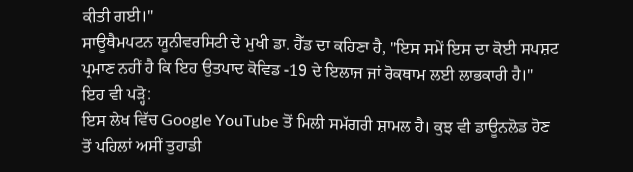ਕੀਤੀ ਗਈ।"
ਸਾਊਥੈਮਪਟਨ ਯੂਨੀਵਰਸਿਟੀ ਦੇ ਮੁਖੀ ਡਾ. ਹੈੱਡ ਦਾ ਕਹਿਣਾ ਹੈ, "ਇਸ ਸਮੇਂ ਇਸ ਦਾ ਕੋਈ ਸਪਸ਼ਟ ਪ੍ਰਮਾਣ ਨਹੀਂ ਹੈ ਕਿ ਇਹ ਉਤਪਾਦ ਕੋਵਿਡ -19 ਦੇ ਇਲਾਜ ਜਾਂ ਰੋਕਥਾਮ ਲਈ ਲਾਭਕਾਰੀ ਹੈ।"
ਇਹ ਵੀ ਪੜ੍ਹੋ:
ਇਸ ਲੇਖ ਵਿੱਚ Google YouTube ਤੋਂ ਮਿਲੀ ਸਮੱਗਰੀ ਸ਼ਾਮਲ ਹੈ। ਕੁਝ ਵੀ ਡਾਊਨਲੋਡ ਹੋਣ ਤੋਂ ਪਹਿਲਾਂ ਅਸੀਂ ਤੁਹਾਡੀ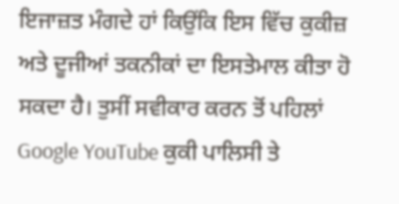ਇਜਾਜ਼ਤ ਮੰਗਦੇ ਹਾਂ ਕਿਉਂਕਿ ਇਸ ਵਿੱਚ ਕੁਕੀਜ਼ ਅਤੇ ਦੂਜੀਆਂ ਤਕਨੀਕਾਂ ਦਾ ਇਸਤੇਮਾਲ ਕੀਤਾ ਹੋ ਸਕਦਾ ਹੈ। ਤੁਸੀਂ ਸਵੀਕਾਰ ਕਰਨ ਤੋਂ ਪਹਿਲਾਂ Google YouTube ਕੁਕੀ ਪਾਲਿਸੀ ਤੇ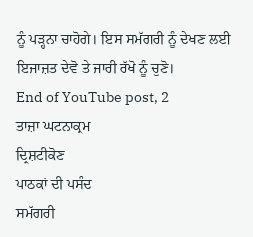ਨੂੰ ਪੜ੍ਹਨਾ ਚਾਹੋਗੇ। ਇਸ ਸਮੱਗਰੀ ਨੂੰ ਦੇਖਣ ਲਈ ਇਜਾਜ਼ਤ ਦੇਵੋ ਤੇ ਜਾਰੀ ਰੱਖੋ ਨੂੰ ਚੁਣੋ।
End of YouTube post, 2
ਤਾਜ਼ਾ ਘਟਨਾਕ੍ਰਮ
ਦ੍ਰਿਸ਼ਟੀਕੋਣ
ਪਾਠਕਾਂ ਦੀ ਪਸੰਦ
ਸਮੱਗਰੀ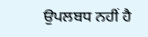ਉਪਲਬਧ ਨਹੀਂ ਹੈ